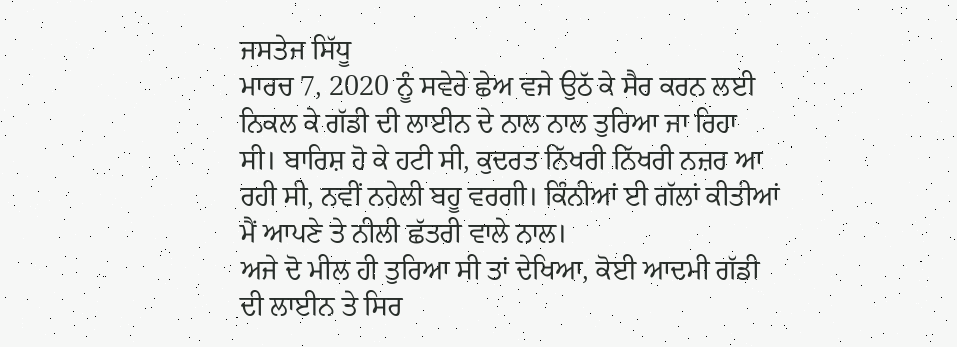ਜਸਤੇਜ ਸਿੱਧੂ
ਮਾਰਚ 7, 2020 ਨੂੰ ਸਵੇਰੇ ਛੇਅ ਵਜੇ ਉਠੱ ਕੇ ਸੈਰ ਕਰਨ ਲਈ ਨਿਕਲ ਕੇ ਗੱਡੀ ਦੀ ਲਾਈਨ ਦੇ ਨਾਲ ਨਾਲ ਤੁਰਿਆ ਜਾ ਰਿਹਾ ਸੀ। ਬਾਰਿਸ਼ ਹੋ ਕੇ ਹਟੀ ਸੀ, ਕੁਦਰਤ ਨਿੱਖਰੀ ਨਿੱਖਰੀ ਨਜ਼ਰ ਆ ਰਹੀ ਸੀ, ਨਵੀਂ ਨਹੇਲੀ ਬਹੂ ਵਰਗੀ। ਕਿੰਨੀਆਂ ਈ ਗੱਲਾਂ ਕੀਤੀਆਂ ਮੈਂ ਆਪਣੇ ਤੇ ਨੀਲੀ ਛੱਤਰੀ ਵਾਲੇ ਨਾਲ।
ਅਜੇ ਦੋ ਮੀਲ ਹੀ ਤੁਰਿਆ ਸੀ ਤਾਂ ਦੇਖਿਆ, ਕੋਈ ਆਦਮੀ ਗੱਡੀ ਦੀ ਲਾਈਨ ਤੇ ਸਿਰ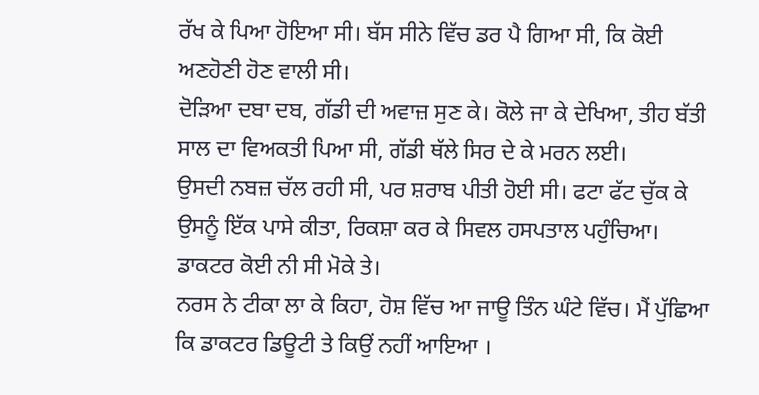ਰੱਖ ਕੇ ਪਿਆ ਹੋਇਆ ਸੀ। ਬੱਸ ਸੀਨੇ ਵਿੱਚ ਡਰ ਪੈ ਗਿਆ ਸੀ, ਕਿ ਕੋਈ ਅਣਹੋਣੀ ਹੋਣ ਵਾਲੀ ਸੀ।
ਦੋੜਿਆ ਦਬਾ ਦਬ, ਗੱਡੀ ਦੀ ਅਵਾਜ਼ ਸੁਣ ਕੇ। ਕੋਲੇ ਜਾ ਕੇ ਦੇਖਿਆ, ਤੀਹ ਬੱਤੀ ਸਾਲ ਦਾ ਵਿਅਕਤੀ ਪਿਆ ਸੀ, ਗੱਡੀ ਥੱਲੇ ਸਿਰ ਦੇ ਕੇ ਮਰਨ ਲਈ।
ਉਸਦੀ ਨਬਜ਼ ਚੱਲ ਰਹੀ ਸੀ, ਪਰ ਸ਼ਰਾਬ ਪੀਤੀ ਹੋਈ ਸੀ। ਫਟਾ ਫੱਟ ਚੁੱਕ ਕੇ ਉਸਨੂੰ ਇੱਕ ਪਾਸੇ ਕੀਤਾ, ਰਿਕਸ਼ਾ ਕਰ ਕੇ ਸਿਵਲ ਹਸਪਤਾਲ ਪਹੁੰਚਿਆ। ਡਾਕਟਰ ਕੋਈ ਨੀ ਸੀ ਮੋਕੇ ਤੇ।
ਨਰਸ ਨੇ ਟੀਕਾ ਲਾ ਕੇ ਕਿਹਾ, ਹੋਸ਼ ਵਿੱਚ ਆ ਜਾਊ ਤਿੰਨ ਘੰਟੇ ਵਿੱਚ। ਮੈਂ ਪੁੱਛਿਆ ਕਿ ਡਾਕਟਰ ਡਿਊਟੀ ਤੇ ਕਿਉਂ ਨਹੀਂ ਆਇਆ ।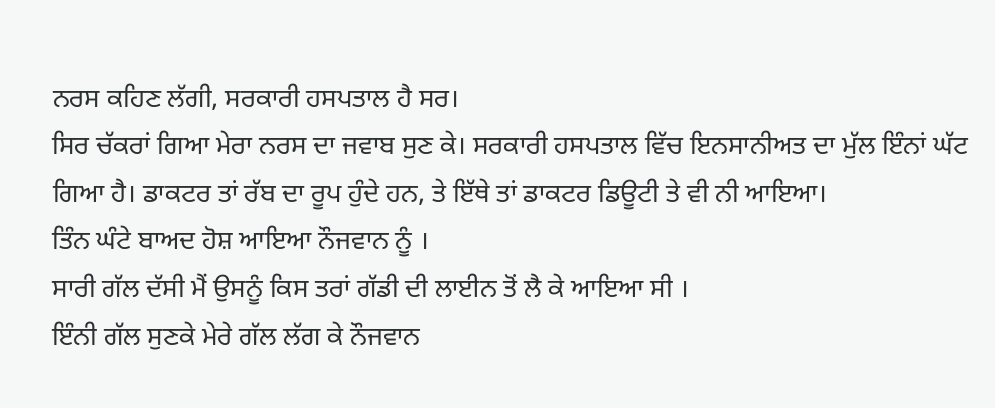ਨਰਸ ਕਹਿਣ ਲੱਗੀ, ਸਰਕਾਰੀ ਹਸਪਤਾਲ ਹੈ ਸਰ।
ਸਿਰ ਚੱਕਰਾਂ ਗਿਆ ਮੇਰਾ ਨਰਸ ਦਾ ਜਵਾਬ ਸੁਣ ਕੇ। ਸਰਕਾਰੀ ਹਸਪਤਾਲ ਵਿੱਚ ਇਨਸਾਨੀਅਤ ਦਾ ਮੁੱਲ ਇੰਨਾਂ ਘੱਟ ਗਿਆ ਹੈ। ਡਾਕਟਰ ਤਾਂ ਰੱਬ ਦਾ ਰੂਪ ਹੁੰਦੇ ਹਨ, ਤੇ ਇੱਥੇ ਤਾਂ ਡਾਕਟਰ ਡਿਊਟੀ ਤੇ ਵੀ ਨੀ ਆਇਆ।
ਤਿੰਨ ਘੰਟੇ ਬਾਅਦ ਹੋਸ਼ ਆਇਆ ਨੌਜਵਾਨ ਨੂੰ ।
ਸਾਰੀ ਗੱਲ ਦੱਸੀ ਮੈਂ ਉਸਨੂੰ ਕਿਸ ਤਰਾਂ ਗੱਡੀ ਦੀ ਲਾਈਨ ਤੋਂ ਲੈ ਕੇ ਆਇਆ ਸੀ ।
ਇੰਨੀ ਗੱਲ ਸੁਣਕੇ ਮੇਰੇ ਗੱਲ ਲੱਗ ਕੇ ਨੌਜਵਾਨ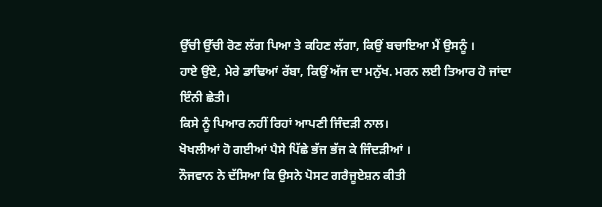ਉੱਚੀ ਉੱਚੀ ਰੋਣ ਲੱਗ ਪਿਆ ਤੇ ਕਹਿਣ ਲੱਗਾ, ਕਿਉਂ ਬਚਾਇਆ ਮੈਂ ਉਸਨੂੰ ।
ਹਾਏ ਉਂਏ, ਮੇਰੇ ਡਾਢਿਆਂ ਰੱਬਾ, ਕਿਉਂ ਅੱਜ ਦਾ ਮਨੁੱਖ. ਮਰਨ ਲਈ ਤਿਆਰ ਹੋ ਜਾਂਦਾ ਇੰਨੀ ਛੇਤੀ।
ਕਿਸੇ ਨੂੰ ਪਿਆਰ ਨਹੀਂ ਰਿਹਾਂ ਆਪਣੀ ਜਿੰਦੜੀ ਨਾਲ।
ਖੋਖਲੀਆਂ ਹੋ ਗਈਆਂ ਪੈਸੇ ਪਿੱਛੇ ਭੱਜ ਭੱਜ ਕੇ ਜਿੰਦੜੀਆਂ ।
ਨੌਜਵਾਨ ਨੇ ਦੱਸਿਆ ਕਿ ਉਸਨੇ ਪੋਸਟ ਗਰੈਜੂਏਸ਼ਨ ਕੀਤੀ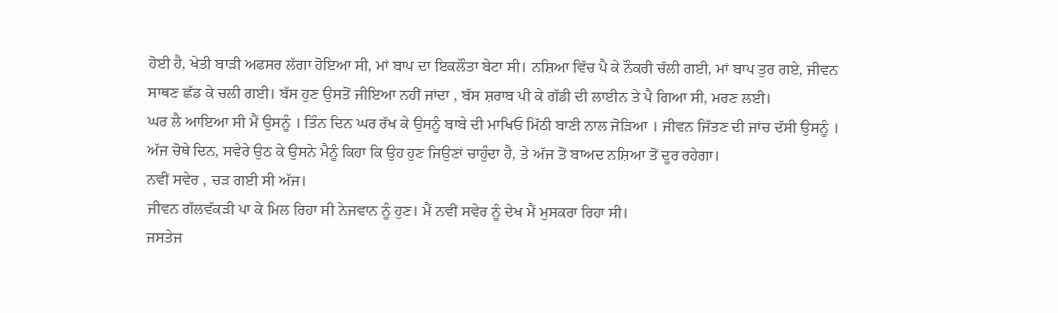ਹੋਈ ਹੈ, ਖੇਤੀ ਬਾੜੀ ਅਫਸਰ ਲੱਗਾ ਹੋਇਆ ਸੀ, ਮਾਂ ਬਾਪ ਦਾ ਇਕਲੌਤਾ ਬੇਟਾ ਸੀ। ਨਸ਼ਿਆ ਵਿੱਚ ਪੈ ਕੇ ਨੌਕਰੀ ਚੱਲੀ ਗਈ, ਮਾਂ ਬਾਪ ਤੁਰ ਗਏ, ਜੀਵਨ ਸਾਥਣ ਛੱਡ ਕੇ ਚਲੀ ਗਈ। ਬੱਸ ਹੁਣ ਉਸਤੋਂ ਜੀਇਆ ਨਹੀਂ ਜਾਂਦਾ , ਬੱਸ ਸ਼ਰਾਬ ਪੀ ਕੇ ਗੱਡੀ ਦੀ ਲਾਈਨ ਤੇ ਪੈ ਗਿਆ ਸੀ, ਮਰਣ ਲਈ।
ਘਰ ਲੈ ਆਇਆ ਸੀ ਮੈਂ ਉਸਨੂੰ । ਤਿੰਨ ਦਿਨ ਘਰ ਰੱਖ ਕੇ ਉਸਨੂੰ ਬਾਬੇ ਦੀ ਮਾਖਿਓ ਮਿੱਠੀ ਬਾਣੀ ਨਾਲ ਜੋੜਿਆ । ਜੀਵਨ ਜਿੱਤਣ ਦੀ ਜਾਂਚ ਦੱਸੀ ਉਸਨੂੰ ।
ਅੱਜ ਚੋਥੇ ਦਿਨ, ਸਵੇਰੇ ਉਠ ਕੇ ਉਸਨੇ ਮੈਨੂੰ ਕਿਹਾ ਕਿ ਉਹ ਹੁਣ ਜਿਉਣਾਂ ਚਾਹੁੰਦਾ ਹੈ, ਤੇ ਅੱਜ ਤੋਂ ਬਾਅਦ ਨਸ਼ਿਆ ਤੋਂ ਦੂਰ ਰਹੇਗਾ।
ਨਵੀਂ ਸਵੇਰ , ਚੜ ਗਈ ਸੀ ਅੱਜ।
ਜੀਵਨ ਗੱਲਵੱਕੜੀ ਪਾ ਕੇ ਮਿਲ ਰਿਹਾ ਸੀ ਨੇਜਵਾਨ ਨੂੰ ਹੁਣ। ਮੈਂ ਨਵੀਂ ਸਵੇਰ ਨੂੰ ਦੇਖ ਮੈਂ ਮੁਸਕਰਾ ਰਿਹਾ ਸੀ।
ਜਸਤੇਜ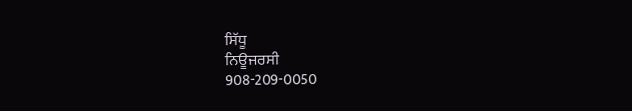ਸਿੱਧੂ
ਨਿਊਜਰਸੀ
908-209-0050